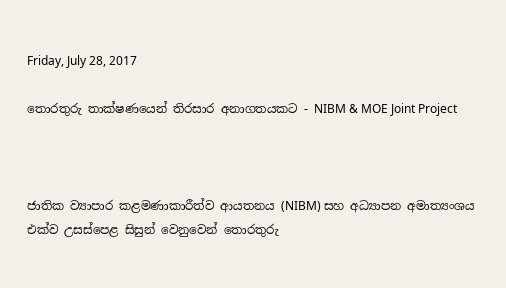Friday, July 28, 2017

තොරතුරු තාක්ෂණයෙන් තිරසාර අනාගතයකට - NIBM & MOE Joint Project



ජාතික ව්‍යාපාර කළමණාකාරීත්ව ආයතනය (NIBM) සහ අධ්‍යාපන අමාත්‍යංශය එක්ව උසස්පෙළ සිසුන් වෙනුවෙන් තොරතුරු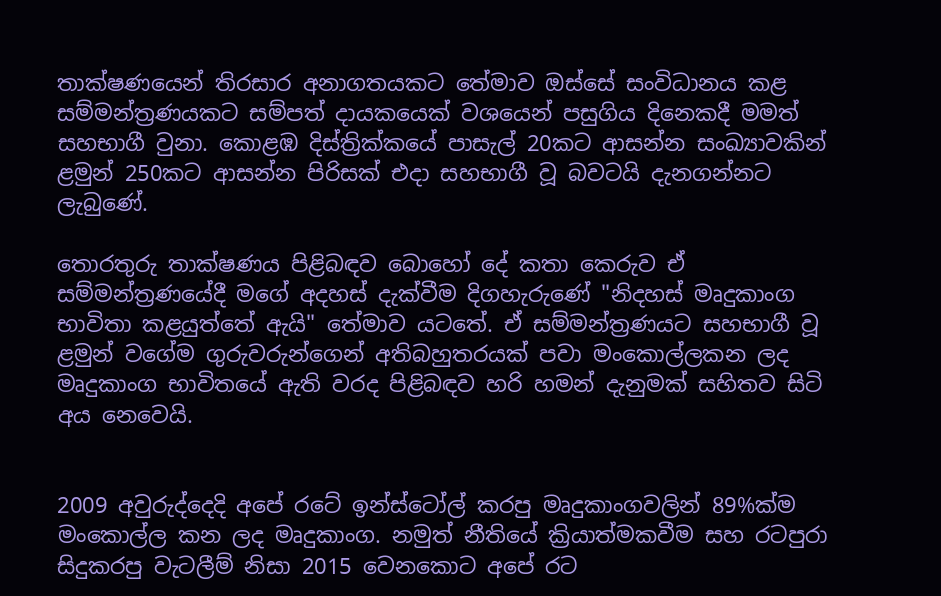තාක්ෂණයෙන් තිරසාර අනාගතයකට තේමාව ඔස්සේ සංවිධානය කළ සම්මන්ත්‍රණයකට සම්පත් දායකයෙක් වශයෙන් පසුගිය දිනෙකදී මමත් සහභාගී වුනා. කොළඹ දිස්ත්‍රික්කයේ පාසැල් 20කට ආසන්න සංඛ්‍යාවකින් ළමුන් 250කට ආසන්න පිරිසක් එදා සහභාගී වූ බවටයි දැනගන්නට ලැබුණේ.

තොරතුරු තාක්ෂණය පිළිබඳව බොහෝ දේ කතා කෙරුව ඒ සම්මන්ත්‍රණයේදී මගේ අදහස් දැක්වීම දිගහැරුණේ "නිදහස් මෘදුකාංග භාවිතා කළයුත්තේ ඇයි" තේමාව යටතේ. ඒ සම්මන්ත්‍රණයට සහභාගී වූ ළමුන් වගේම ගුරුවරුන්ගෙන් අතිබහුතරයක් පවා මංකොල්ලකන ලද මෘදුකාංග භාවිතයේ ඇති වරද පිළිබඳව හරි හමන් දැනුමක් සහිතව සිටි අය නෙවෙයි.


2009 අවුරුද්දෙදි අපේ රටේ ඉන්ස්ටෝල් කරපු මෘදුකාංගවලින් 89%ක්ම මංකොල්ල කන ලද මෘදුකාංග. නමුත් නීතියේ ක්‍රියාත්මකවීම සහ රටපුරා සිදුකරපු වැටලීම් නිසා 2015 වෙනකොට අපේ රට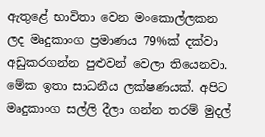ඇතුළේ භාවිතා වෙන මංකොල්ලකන ලද මෘදුකාංග ප්‍රමාණය 79%ක් දක්වා අඩුකරගන්න පුළුවන් වෙලා තියෙනවා. මේක ඉතා සාධනීය ලක්ෂණයක්. අපිට මෘදුකාංග සල්ලි දීලා ගන්න තරම් මුදල්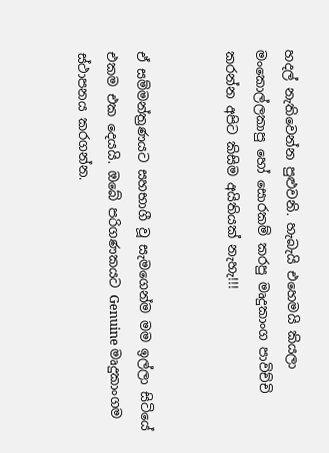හදල් නැතිවෙන්න පුළුවනි. හැබැයි එහෙමයි කියලා මංකොල්ලකාපු හෝ සොරකම් කරපු මෘදුකාංග පාවිච්චි කරන්න අපිට කිසිම අයිතියක් නැහැ!!!


ඒ සම්මන්ත්‍රණයට සහභාගී වූ සැමගෙන්ම මම ඉල්ලා සිටියේ එකම එක දෙයයි. ඔබේ පරිගණකයට Genuine මෘදුකාංගම ස්ථාපනය කරගන්න.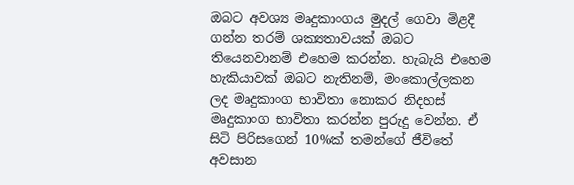ඔබට අවශ්‍ය මෘදුකාංගය මුදල් ගෙවා මිළදී ගන්න තරම් ශක්‍යතාවයක් ඔබට තියෙනවානම් එහෙම කරන්න. හැබැයි එහෙම හැකියාවක් ඔබට නැතිනම්, මංකොල්ලකන ලද මෘදුකාංග භාවිතා නොකර නිදහස් මෘදුකාංග භාවිතා කරන්න පුරුදු වෙන්න. ඒ සිටි පිරිසගෙන් 10%ක් තමන්ගේ ජීවිතේ අවසාන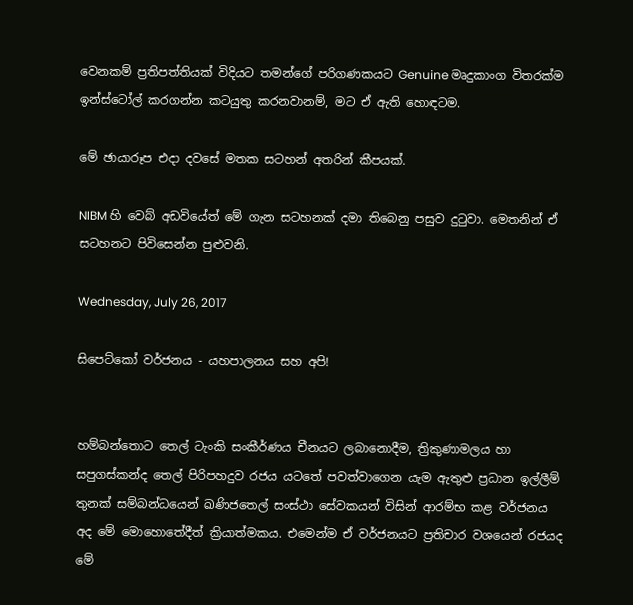වෙනකම් ප්‍රතිපත්තියක් විදියට තමන්ගේ පරිගණකයට Genuine මෘදුකාංග විතරක්ම ඉන්ස්ටෝල් කරගන්න කටයුතු කරනවානම්, මට ඒ ඇති හොඳටම.

මේ ඡායාරූප එදා දවසේ මතක සටහන් අතරින් කීපයක්.

NIBM හි වෙබ් අඩවියේත් මේ ගැන සටහනක් දමා තිබෙනු පසුව දුටුවා. මෙතනින් ඒ සටහනට පිවිසෙන්න පුළුවනි.

Wednesday, July 26, 2017

සිපෙට්කෝ වර්ජනය - යහපාලනය සහ අපි!


හම්බන්තොට තෙල් ටැංකි සංකීර්ණය චීනයට ලබානොදීම, ත්‍රිකුණාමලය හා සපුගස්‌කන්ද තෙල් පිරිපහදුව රජය යටතේ පවත්වාගෙන යැම ඇතුළු ප්‍රධාන ඉල්ලීම් තුනක්‌ සම්බන්ධයෙන් ඛණිජතෙල් සංස්ථා සේවකයන් විසින් ආරම්භ කළ වර්ජනය අද මේ මොහොතේදීත් ක්‍රියාත්මකය. එමෙන්ම ඒ වර්ජනයට ප්‍රතිචාර වශයෙන් රජයද මේ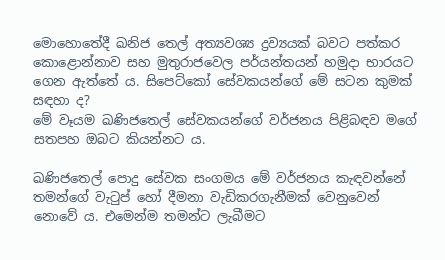මොහොතේදී ඛනිජ තෙල් අත්‍යවශ්‍ය ද්‍රව්‍යයක් බවට පත්කර කොළොන්නාව සහ මුතුරාජවෙල පර්යන්තයන් හමුදා භාරයට ගෙන ඇත්තේ ය. සිපෙට්කෝ සේවකයන්ගේ මේ සටන කුමක් සඳහා ද?
මේ වෑයම ඛණිජතෙල් සේවකයන්ගේ වර්ජනය පිළිබඳව මගේ සතපහ ඔබට කියන්නට ය.

ඛණිජතෙල් පොදු සේවක සංගමය මේ වර්ජනය කැඳවන්නේ තමන්ගේ වැටුප් හෝ දීමනා වැඩිකරගැනීමක් වෙනුවෙන් නොවේ ය. එමෙන්ම තමන්ට ලැබීමට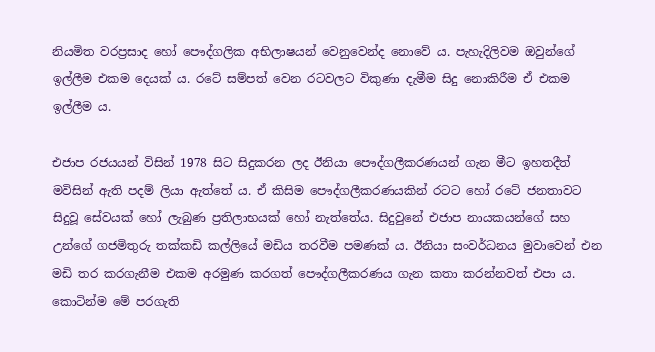නියමිත වරප්‍රසාද හෝ පෞද්ගලික අභිලාෂයන් වෙනුවෙන්ද නොවේ ය. පැහැදිලිවම ඔවුන්ගේ ඉල්ලීම එකම දෙයක් ය. රටේ සම්පත් වෙන රටවලට විකුණා දැමීම සිදු නොකිරීම ඒ එකම ඉල්ලීම ය.

එජාප රජයයන් විසින් 1978 සිට සිදුකරන ලද ඊනියා පෞද්ගලීකරණයන් ගැන මීට ඉහතදීත් මවිසින් ඇති පදම් ලියා ඇත්තේ ය. ඒ කිසිම පෞද්ගලීකරණයකින් රටට හෝ රටේ ජනතාවට සිදුවූ සේවයක් හෝ ලැබුණ ප්‍රතිලාභයක් හෝ නැත්තේය. සිදුවුනේ එජාප නායකයන්ගේ සහ උන්ගේ ගජමිතුරු තක්කඩි කල්ලියේ මඩිය තරවීම පමණක් ය. ඊනියා සංවර්ධනය මුවාවෙන් එන මඩි තර කරගැනීම එකම අරමුණ කරගත් පෞද්ගලීකරණය ගැන කතා කරන්නවත් එපා ය. කොටින්ම මේ පරගැති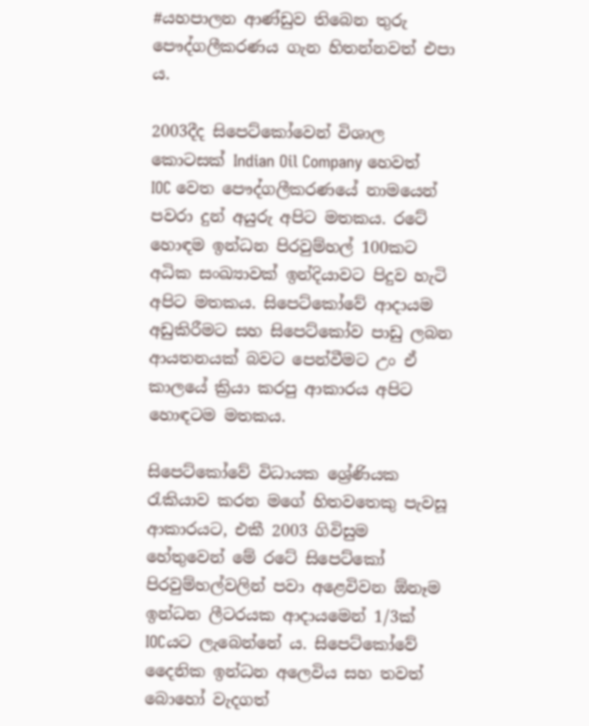#යහපාලන ආණ්ඩුව තිබෙන තුරු පෞද්ගලීකරණය ගැන හිතන්නවත් එපා ය.

2003දීද සිපෙට්කෝවෙන් විශාල කොටසක් Indian Oil Company හෙවත් IOC වෙත පෞද්ගලීකරණයේ නාමයෙන් පවරා දුන් අයුරු අපිට මතකය. රටේ හොඳම ඉන්ධන පිරවුම්හල් 100කට අධික සංඛ්‍යාවක් ඉන්දියාවට පිදුව හැටි අපිට මතකය. සිපෙට්කෝවේ ආදායම අඩුකිරීමට සහ සිපෙට්කෝව පාඩු ලබන ආයතනයක් බවට පෙන්වීමට උං ඒ කාලයේ ක්‍රියා කරපු ආකාරය අපිට හොඳටම මතකය.

සිපෙට්කෝවේ විධායක ශ්‍රේණියක රැකියාව කරන මගේ හිතවතෙකු පැවසූ ආකාරයට, එකී 2003 ගිවිසුම හේතුවෙන් මේ රටේ සිපෙට්කෝ පිරවුම්හල්වලින් පවා අළෙවිවන ඕනෑම ඉන්ධන ලීටරයක ආදායමෙන් 1/3ක් IOCයට ලැබෙන්නේ ය. සිපෙට්කෝවේ දෛනික ඉන්ධන අලෙවිය සහ තවත් බොහෝ වැදගත්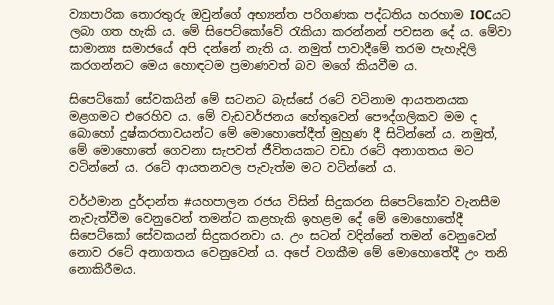ව්‍යාපාරික තොරතුරු ඔවුන්ගේ අභ්‍යන්ත පරිගණක පද්ධතිය හරහාම IOCයට ලබා ගත හැකි ය. මේ සිපෙට්කෝවේ රැකියා කරන්නන් පවසන දේ ය. මේවා සාමාන්‍ය සමාජයේ අපි දන්නේ නැති ය. නමුත් පාවාදීමේ තරම පැහැදිලි කරගන්නට මෙය හොඳටම ප්‍රමාණවත් බව මගේ කියවීම ය.

සිපෙට්කෝ සේවකයින් මේ සටනට බැස්සේ රටේ වටිනාම ආයතනයක මළගමට එරෙහිව ය. මේ වැඩවර්ජනය හේතුවෙන් පෞද්ගලිකව මම ද බොහෝ දුෂ්කරතාවයන්ට මේ මොහොතේදීත් මුහුණ දී සිටින්නේ ය. නමුත්, මේ මොහොතේ ගෙවනා සැපවත් ජීවිතයකට වඩා රටේ අනාගතය මට වටින්නේ ය. රටේ ආයතනවල පැවැත්ම මට වටින්නේ ය.

වර්ථමාන දුර්දාන්ත #යහපාලන රජය විසින් සිදුකරන සිපෙට්කෝව වැනසීම නැවැත්වීම වෙනුවෙන් තමන්ට කළහැකි ඉහළම දේ මේ මොහොතේදී සිපෙට්කෝ සේවකයන් සිදුකරනවා ය. උං සටන් වදින්නේ තමන් වෙනුවෙන් නොව රටේ අනාගතය වෙනුවෙන් ය. අපේ වගකීම මේ මොහොතේදී උං තනි නොකිරීමය.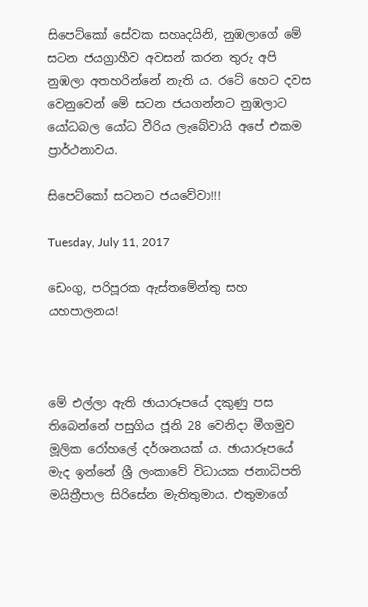සිපෙට්කෝ සේවක සහෘදයිනි, නුඹලාගේ මේ සටන ජයග්‍රාහීව අවසන් කරන තුරු අපි නුඹලා අතහරින්නේ නැති ය. රටේ හෙට දවස වෙනුවෙන් මේ සටන ජයගන්නට නුඹලාට යෝධබල යෝධ වීරිය ලැබේවායි අපේ එකම ප්‍රාර්ථනාවය.

සිපෙට්කෝ සටනට ජයවේවා!!!

Tuesday, July 11, 2017

ඩෙංගු, පරිපූරක ඇස්තමේන්තු සහ යහපාලනය!



මේ එල්ලා ඇති ඡායාරූපයේ දකුණු පස තිබෙන්නේ පසුගිය ජූනි 28 වෙනිදා මීගමුව මූලික රෝහලේ දර්ශනයක් ය. ඡායාරූපයේ මැද ඉන්නේ ශ්‍රී ලංකාවේ විධායක ජනාධිපති මයිත්‍රීපාල සිරිසේන මැතිතුමාය. එතුමාගේ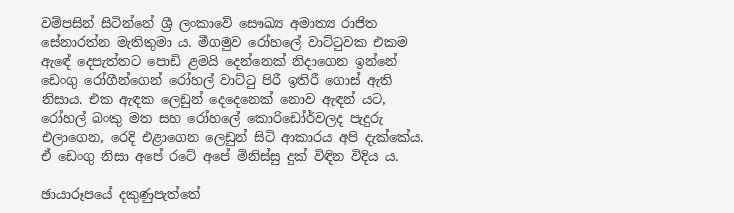වම්පසින් සිටින්නේ ශ්‍රී ලංකාවේ සෞඛ්‍ය අමාත්‍ය රාජිත සේනාරත්න මැතිතුමා ය. මීගමුව රෝහලේ වාට්ටුවක එකම ඇඳේ දෙපැත්තට පොඩි ළමයි දෙන්නෙක් නිදාගෙන ඉන්නේ ඩෙංගු රෝගීන්ගෙන් රෝහල් වාට්ටු පිරී ඉතිරී ගොස් ඇති නිසාය. එක ඇඳක ලෙඩුන් දෙදෙනෙක් නොව ඇඳන් යට, රෝහල් බංකු මත සහ රෝහලේ කොරිඩෝර්වලද පැදුරු එලාගෙන, රෙදි එළාගෙන ලෙඩුන් සිටි ආකාරය අපි දැක්කේය. ඒ ඩෙංගු නිසා අපේ රටේ අපේ මිනිස්සු දුක් විඳින විදිය ය.

ඡායාරූපයේ දකුණුපැත්තේ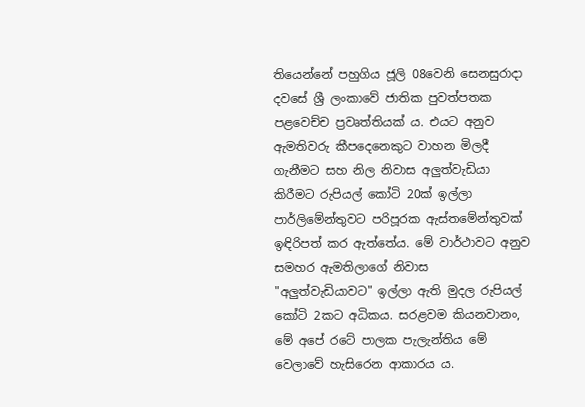තියෙන්නේ පහුගිය ජූලි 08වෙනි සෙනසුරාදා දවසේ ශ්‍රී ලංකාවේ ජාතික පුවත්පතක පළවෙච්ච ප්‍රවෘත්තියක් ය. එයට අනුව ඇමතිවරු කීපදෙනෙකුට වාහන මිලදී ගැනීමට සහ නිල නිවාස අලුත්වැඩියා කිරීමට රුපියල් කෝටි 20ක් ඉල්ලා පාර්ලිමේන්තුවට පරිපූරක ඇස්තමේන්තුවක් ඉඳිරිපත් කර ඇත්තේය. මේ වාර්ථාවට අනුව සමහර ඇමතිලාගේ නිවාස "අලුත්වැඩියාවට" ඉල්ලා ඇති මුදල රුපියල් කෝටි 2කට අධිකය. සරළවම කියනවානං, මේ අපේ රටේ පාලක පැලැන්තිය මේ වෙලාවේ හැසිරෙන ආකාරය ය.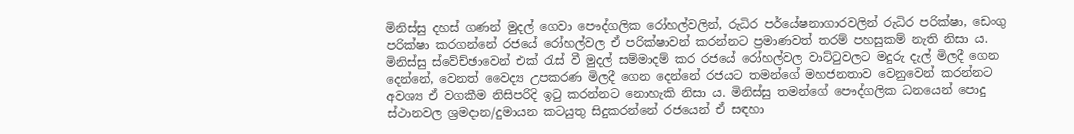මිනිස්සු දහස් ගණන් මුදල් ගෙවා පෞද්ගලික රෝහල්වලින්, රුධිර පර්යේෂනාගාරවලින් රුධිර පරික්ෂා, ඩෙංගු පරික්ෂා කරගන්නේ රජයේ රෝහල්වල ඒ පරික්ෂාවන් කරන්නට ප්‍රමාණවත් තරම් පහසුකම් නැති නිසා ය. මිනිස්සු ස්වේච්ඡාවෙන් එක් රැස් වී මුදල් සම්මාදම් කර රජයේ රෝහල්වල වාට්ටුවලට මදුරු දැල් මිලදී ගෙන දෙන්නේ, වෙනත් වෛද්‍ය උපකරණ මිලදී ගෙන දෙන්නේ රජයට තමන්ගේ මහජනතාව වෙනුවෙන් කරන්නට අවශ්‍ය ඒ වගකීම නිසිපරිදි ඉටු කරන්නට නොහැකි නිසා ය. මිනිස්සු තමන්ගේ පෞද්ගලික ධනයෙන් පොදු ස්ථානවල ශ්‍රමදාන/දුමායන කටයුතු සිදුකරන්නේ රජයෙන් ඒ සඳහා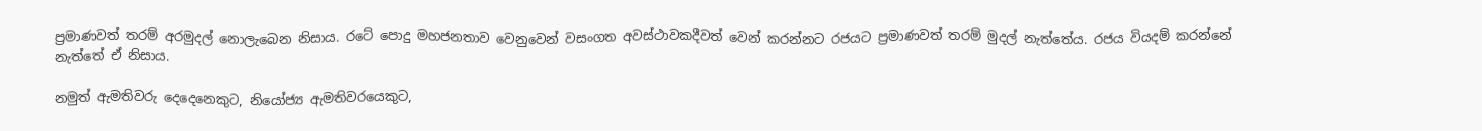ප්‍රමාණවත් තරම් අරමුදල් නොලැබෙන නිසාය. රටේ පොදු මහජනතාව වෙනුවෙන් වසංගත අවස්ථාවකදීවත් වෙන් කරන්නට රජයට ප්‍රමාණවත් තරම් මුදල් නැත්තේය. රජය වියදම් කරන්නේ නැත්තේ ඒ නිසාය.

නමුත් ඇමතිවරු දෙදෙනෙකුට, නියෝජ්‍ය ඇමතිවරයෙකුට,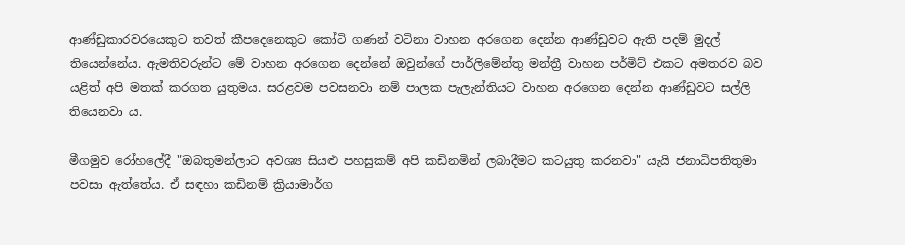ආණ්ඩුකාරවරයෙකුට තවත් කීපදෙනෙකුට කෝටි ගණන් වටිනා වාහන අරගෙන දෙන්න ආණ්ඩුවට ඇති පදම් මුදල් තියෙන්නේය. ඇමතිවරුන්ට මේ වාහන අරගෙන දෙන්නේ ඔවුන්ගේ පාර්ලිමේන්තු මන්ත්‍රී වාහන පර්මිට් එකට අමතරව බව යළිත් අපි මතක් කරගත යුතුමය. සරළවම පවසනවා නම් පාලක පැලැන්තියට වාහන අරගෙන දෙන්න ආණ්ඩුවට සල්ලි තියෙනවා ය.

මීගමුව රෝහලේදී "ඔබතුමන්ලාට අවශ්‍ය සියළු පහසුකම් අපි කඩිනමින් ලබාදීමට කටයුතු කරනවා" යැයි ජනාධිපතිතුමා පවසා ඇත්තේය. ඒ සඳහා කඩිනම් ක්‍රියාමාර්ග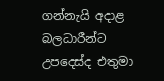ගන්නැයි අදාළ බලධාරීන්ට උපදෙස්ද එතුමා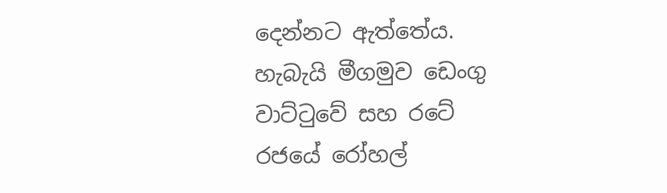දෙන්නට ඇත්තේය. හැබැයි මීගමුව ඩෙංගු වාට්ටුවේ සහ රටේ රජයේ රෝහල්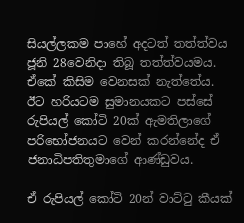සියල්ලකම පාහේ අදටත් තත්ත්වය ජූනි 28වෙනිදා තිබූ තත්ත්වයමය. ඒකේ කිසිම වෙනසක් නැත්තේය. ඊට හරියටම සුමානයකට පස්සේ රුපියල් කෝටි 20ක් ඇමතිලාගේ පරිභෝජනයට වෙන් කරන්නේද ඒ ජනාධිපතිතුමාගේ ආණ්ඩුවය.

ඒ රුපියල් කෝටි 20න් වාට්ටු කීයක්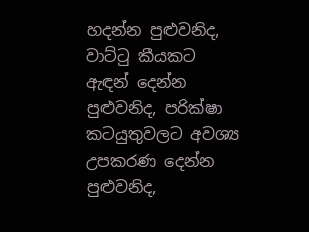හදන්න පුළුවනිද, වාට්ටු කීයකට ඇඳන් දෙන්න පුළුවනිද, පරික්ෂා කටයුතුවලට අවශ්‍ය උපකරණ දෙන්න පුළුවනිද,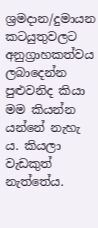ශ්‍රමදාන/දුමායන කටයුතුවලට අනුග්‍රාහකත්වය ලබාදෙන්න පුළුවනිද කියා මම කියන්න යන්නේ නැහැ ය. කියලා වැඩකුත් නැත්තේය.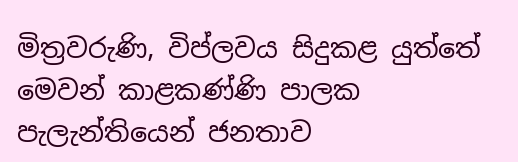මිත්‍රවරුණි, විප්ලවය සිදුකළ යුත්තේ මෙවන් කාළකණ්ණි පාලක පැලැන්තියෙන් ජනතාව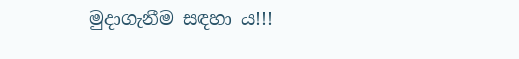මුදාගැනීම සඳහා ය!!!